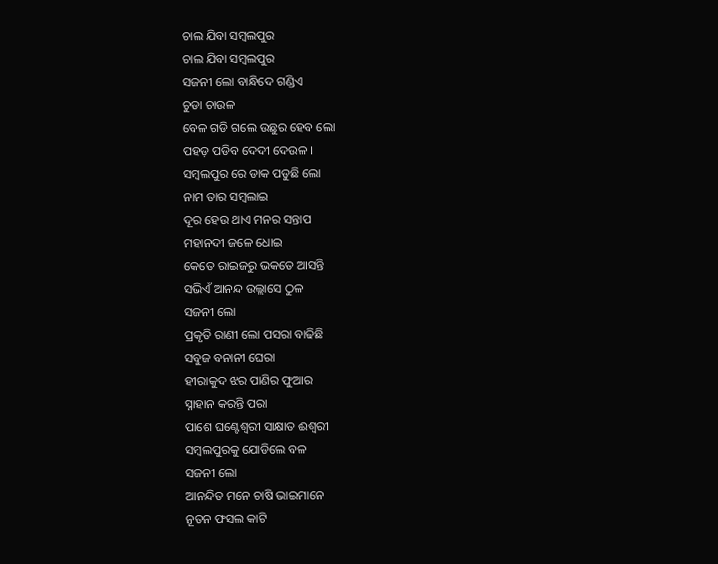ଚାଲ ଯିବା ସମ୍ବଲପୁର
ଚାଲ ଯିବା ସମ୍ବଲପୁର
ସଜନୀ ଲୋ ବାନ୍ଧିଦେ ଗଣ୍ଡିଏ
ଚୁଡା ଚାଉଳ
ବେଳ ଗଡି ଗଲେ ଉଛୁର ହେବ ଲୋ
ପହଡ଼ ପଡିବ ଦେଦୀ ଦେଉଳ ।
ସମ୍ବଲପୁର ରେ ଡାକ ପଡୁଛି ଲୋ
ନାମ ତାର ସମ୍ବଲାଇ
ଦୂର ହେଉ ଥାଏ ମନର ସନ୍ତାପ
ମହାନଦୀ ଜଳେ ଧୋଇ
କେତେ ରାଇଜରୁ ଭକତେ ଆସନ୍ତି
ସଭିଏଁ ଆନନ୍ଦ ଉଲ୍ଲାସେ ଠୁଳ
ସଜନୀ ଲୋ
ପ୍ରକୃତି ରାଣୀ ଲୋ ପସରା ବାଢିଛି
ସବୁଜ ବନାନୀ ଘେରା
ହୀରାକୁଦ ଝର ପାଣିର ଫୁଆର
ସ୍ନାହାନ କରନ୍ତି ପରା
ପାଶେ ଘଣ୍ଟେଶ୍ଵରୀ ସାକ୍ଷାତ ଈଶ୍ଵରୀ
ସମ୍ବଲପୁରକୁ ଯୋଡିଲେ ବଳ
ସଜନୀ ଲୋ
ଆନନ୍ଦିତ ମନେ ଚାଷି ଭାଇମାନେ
ନୂତନ ଫସଲ କାଟି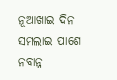ନୂଆଖାଇ ଦିନ ସମଲାଇ ପାଶେ
ନବାନ୍ନ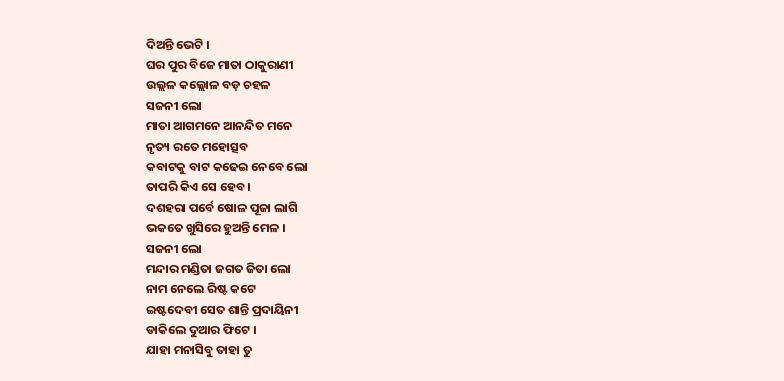ଦିଅନ୍ତି ଭେଟି ।
ଘର ପୁର ବିଜେ ମାତା ଠାକୁରାଣୀ
ଉଲ୍ଲଳ କଲ୍ଲୋଳ ବଡ଼ ଚହଳ
ସଜନୀ ଲୋ
ମାତା ଆଗମନେ ଆନନ୍ଦିତ ମନେ
ନୃତ୍ୟ ରତେ ମହୋତ୍ସବ
କବାଟକୁ ବାଟ କଢେଇ ନେବେ ଲୋ
ତାପରି କିଏ ସେ ହେବ ।
ଦଶହରା ପର୍ବେ ଷୋଳ ପୂଜା ଲାଗି
ଭକତେ ଖୁସିରେ ହୁଅନ୍ତି ମେଳ ।
ସଜନୀ ଲୋ
ମନ୍ଦାର ମଣ୍ଡିତା ଜଗତ ଜିତା ଲୋ
ନାମ ନେଲେ ରିଷ୍ଟ କଟେ
ଇଷ୍ଟଦେବୀ ସେତ ଶାନ୍ତି ପ୍ରଦାୟିନୀ
ଡାକିଲେ ଦୁଆର ଫିଟେ ।
ଯାହା ମନାସିବୁ ତାହା ତୁ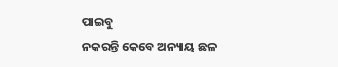ପାଇବୁ
ନକରନ୍ତି କେବେ ଅନ୍ୟାୟ ଛଳ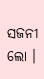ସଜନୀ ଲୋ ।